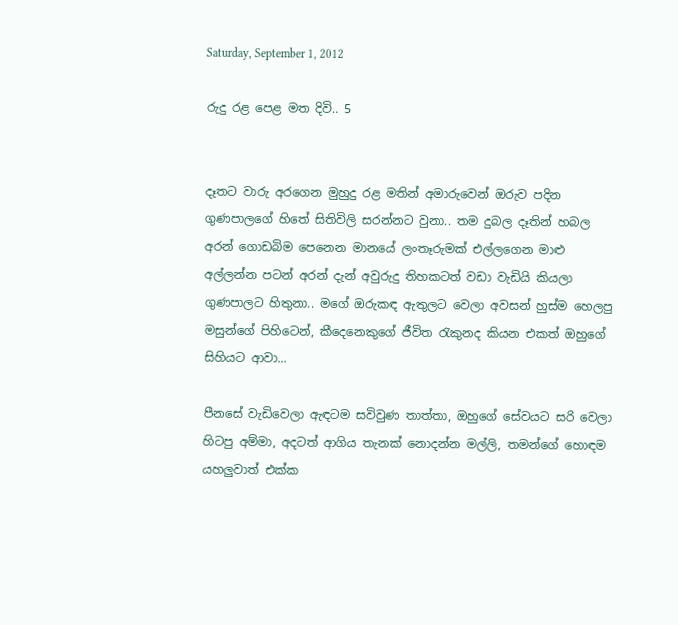Saturday, September 1, 2012

රුදු රළ පෙළ මත දිවි.. 5


දෑතට වාරු අරගෙන මුහුදු රළ මතින් අමාරුවෙන් ඔරුව පදින ගුණපාලගේ හිතේ සිතිවිලි සරන්නට වුනා.. තම දුබල දෑතින් හබල අරන් ගොඩබිම පෙනෙන මානයේ ලංතෑරුමක් එල්ලගෙන මාළු අල්ලන්න පටන් අරන් දැන් අවුරුදු තිහකටත් වඩා වැඩියි කියලා ගුණපාලට හිතුනා.. මගේ ඔරුකඳ ඇතුලට වෙලා අවසන් හුස්ම හෙලපු මසුන්ගේ පිහිටෙන්, කීදෙනෙකුගේ ජීවිත රැකුනද කියන එකත් ඔහුගේ සිහියට ආවා...

පීනසේ වැඩිවෙලා ඇඳටම සවිවුණ තාත්තා, ඔහුගේ සේවයට සරි වෙලා හිටපු අම්මා, අදටත් ආගිය තැනක් නොදන්න මල්ලි, තමන්ගේ හොඳම යහලුවාත් එක්ක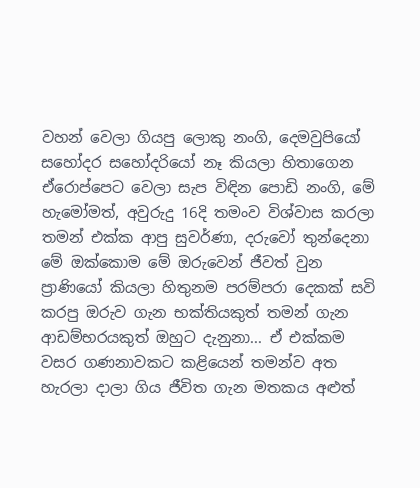වහන් වෙලා ගියපු ලොකු නංගි, දෙමවුපියෝ සහෝදර සහෝදරියෝ නෑ කියලා හිතාගෙන ඒරොප්පෙට වෙලා සැප විඳින පොඩි නංගි, මේ හැමෝමත්, අවුරුදු 16දි තමංව විශ්වාස කරලා තමන් එක්ක ආපු සුවර්ණා, දරුවෝ තුන්දෙනා මේ ඔක්කොම මේ ඔරුවෙන් ජීවත් වුන ප්‍රාණියෝ කියලා හිතුනම පරම්පරා දෙකක් සවි කරපු ඔරුව ගැන භක්තියකුත් තමන් ගැන ආඩම්භරයකුත් ඔහුට දැනුනා... ඒ එක්කම වසර ගණනාවකට කළියෙන් තමන්ව අත හැරලා දාලා ගිය ජීවිත ගැන මතකය අළුත්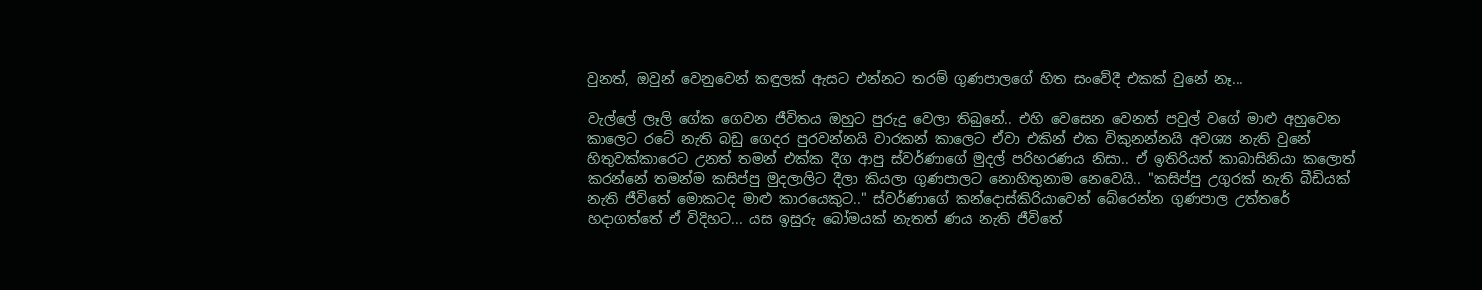වුනත්, ඔවුන් වෙනුවෙන් කඳුලක් ඇසට එන්නට තරම් ගුණපාලගේ හිත සංවේදී එකක් වුනේ නෑ...

වැල්ලේ ලෑලි ගේක ගෙවන ජීවිතය ඔහුට පුරුදු වෙලා තිබුනේ.. එහි වෙසෙන වෙනත් පවුල් වගේ මාළු අහුවෙන කාලෙට රටේ නැති බඩු ගෙදර පුරවන්නයි වාරකන් කාලෙට ඒවා එකින් එක විකුනන්නයි අවශ්‍ය නැති වුනේ හිතුවක්කාරෙට උනත් තමන් එක්ක දීග ආපු ස්වර්ණාගේ මුදල් පරිහරණය නිසා.. ඒ ඉතිරියත් කාබාසිනියා කලොත් කරන්නේ තමන්ම කසිප්පු මුදලාලිට දීලා කියලා ගුණපාලට නොහිතුනාම නෙවෙයි.. "කසිප්පු උගුරක් නැති බීඩියක් නැති ජීවිතේ මොකටද මාළු කාරයෙකුට.." ස්වර්ණාගේ කන්දොස්කිරියාවෙන් බේරෙන්න ගුණපාල උත්තරේ හදාගත්තේ ඒ විදිහට... යස ඉසුරු බෝමයක් නැතත් ණය නැති ජීවිතේ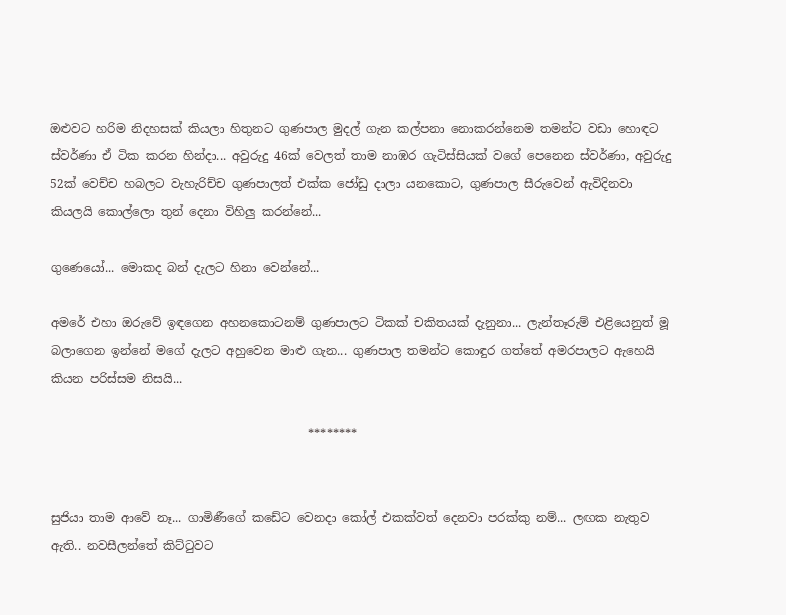ඔළුවට හරිම නිදහසක් කියලා හිතුනට ගුණපාල මුදල් ගැන කල්පනා නොකරන්නෙම තමන්ට වඩා හොඳට ස්වර්ණා ඒ ටික කරන හින්දා... අවුරුදු 46ක් වෙලත් තාම නාඹර ගැටිස්සියක් වගේ පෙනෙන ස්වර්ණා, අවුරුදු 52ක් වෙච්ච හබලට වැහැරිච්ච ගුණපාලත් එක්ක ජෝඩු දාලා යනකොට, ගුණපාල සීරුවෙන් ඇවිදිනවා කියලයි කොල්ලො තුන් දෙනා විහිලු කරන්නේ...

ගුණෙයෝ... මොකද බන් දැලට හිනා වෙන්නේ...

අමරේ එහා ඔරුවේ ඉඳගෙන අහනකොටනම් ගුණපාලට ටිකක් චකිතයක් දැනුනා... ලැන්තෑරුම් එළියෙනුත් මූ බලාගෙන ඉන්නේ මගේ දැලට අහුවෙන මාළු ගැන... ගුණපාල තමන්ට කොඳුර ගත්තේ අමරපාලට ඇහෙයි කියන පරිස්සම නිසයි...

                                           ********


සුජියා තාම ආවේ නෑ... ගාමිණීගේ කඩේට වෙනදා කෝල් එකක්වත් දෙනවා පරක්කු නම්... ලඟක නැතුව ඇති.. නවසීලන්තේ කිට්ටුවට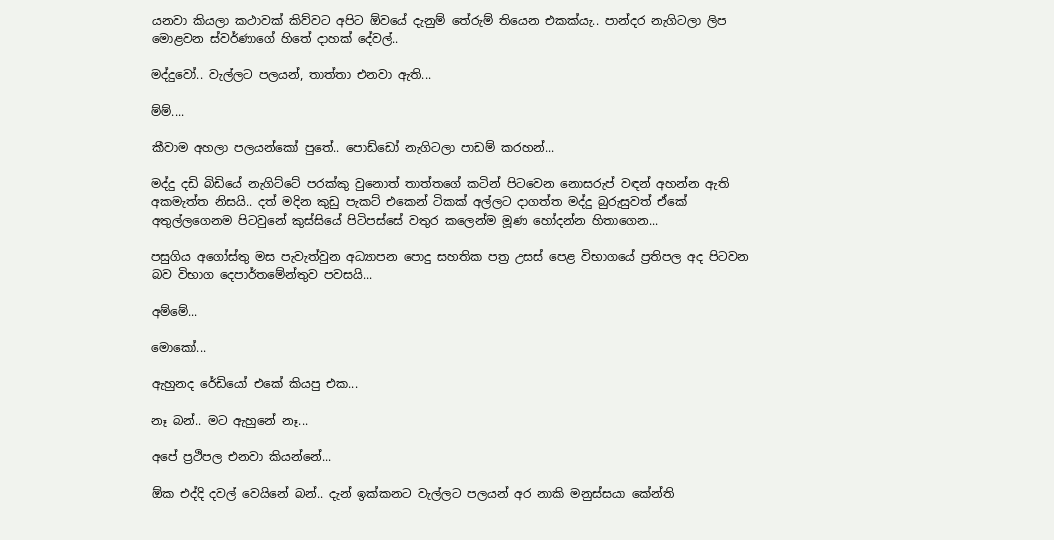යනවා කියලා කථාවක් කිව්වට අපිට ඕවයේ දැනුම් තේරුම් තියෙන එකක්යැ.. පාන්දර නැගිටලා ලිප මොළවන ස්වර්ණාගේ හිතේ දාහක් දේවල්..

මද්දුවෝ.. වැල්ලට පලයන්, තාත්තා එනවා ඇති...

ම්ම්....

කීවාම අහලා පලයන්කෝ පුතේ.. පොඩ්ඩෝ නැගිටලා පාඩම් කරහන්...

මද්දු දඩි බිඩියේ නැගිට්ටේ පරක්කු වුනොත් තාත්තගේ කටින් පිටවෙන නොසරුප් වඳන් අහන්න ඇති අකමැත්ත නිසයි.. දත් මදින කුඩු පැකට් එකෙන් ටිකක් අල්ලට දාගත්ත මද්දු බුරුසුවත් ඒකේ අතුල්ලගෙනම පිටවුනේ කුස්සියේ පිටිපස්සේ වතුර කලෙන්ම මූණ හෝදන්න හිතාගෙන...

පසුගිය අගෝස්තු මස පැවැත්වුන අධ්‍යාපන පොදු සහතික පත්‍ර උසස් පෙළ විභාගයේ ප්‍රතිපල අද පිටවන බව විභාග දෙපාර්තමේන්තුව පවසයි...

අම්මේ...

මොකෝ...

ඇහුනද රේඩියෝ එකේ කියපු එක...

නෑ බන්.. මට ඇහුනේ නෑ...

අපේ ප්‍රථිපල එනවා කියන්නේ...

ඕක එද්දි දවල් වෙයිනේ බන්.. දැන් ඉක්කනට වැල්ලට පලයන් අර නාකි මනුස්සයා කේන්ති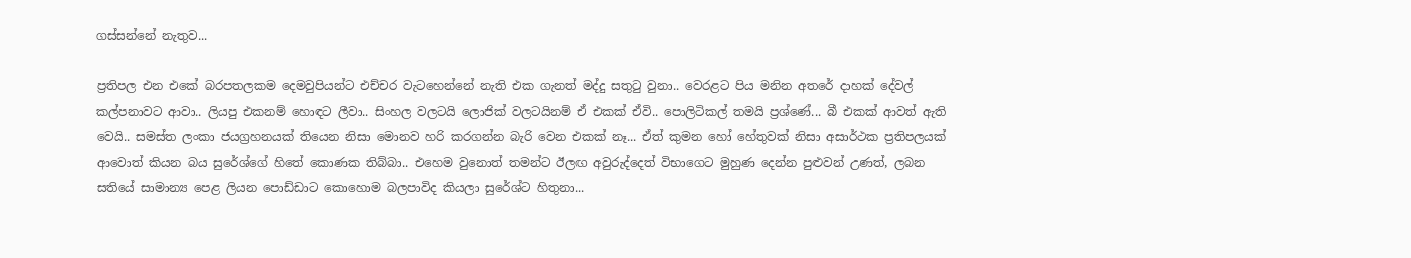ගස්සන්නේ නැතුව...

ප්‍රතිපල එන එකේ බරපතලකම දෙමවුපියන්ට එච්චර වැටහෙන්නේ නැති එක ගැනත් මද්දු සතුටු වුනා.. වෙරළට පිය මනින අතරේ දාහක් දේවල් කල්පනාවට ආවා.. ලියපු එකනම් හොඳට ලීවා.. සිංහල වලටයි ලොජික් වලටයිනම් ඒ එකක් ඒවි.. පොලිටිකල් තමයි ප්‍රශ්ණේ... බී එකක් ආවත් ඇති වෙයි.. සමස්ත ලංකා ජයග්‍රහනයක් තියෙන නිසා මොනව හරි කරගන්න බැරි වෙන එකක් නෑ... ඒත් කුමන හෝ හේතුවක් නිසා අසාර්ථක ප්‍රතිපලයක් ආවොත් කියන බය සුරේශ්ගේ හිතේ කොණක තිබ්බා.. එහෙම වුනොත් තමන්ට ඊලඟ අවුරුද්දෙත් විභාගෙට මුහුණ දෙන්න පුළුවන් උණත්, ලබන සතියේ සාමාන්‍ය පෙළ ලියන පොඩ්ඩාට කොහොම බලපාවිද කියලා සුරේශ්ට හිතුනා...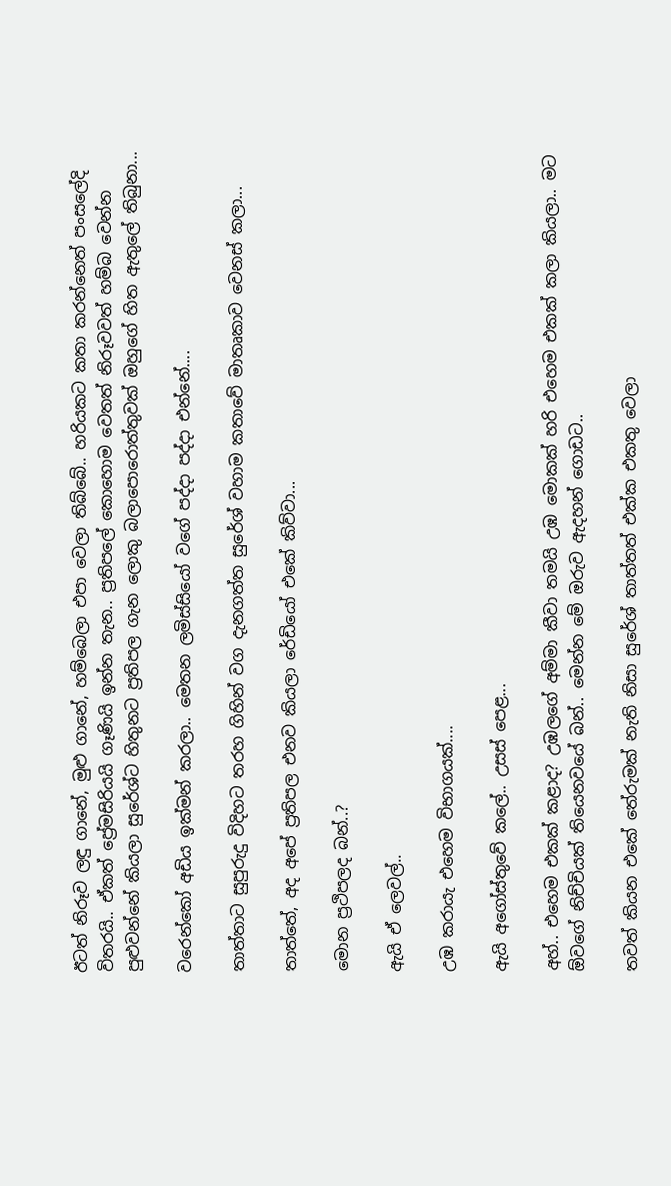ඊටත් නිරූව ලඳු ගානේ, මුළු ගානේ, හම්බෙලා එපා වෙලා තිබ්බේ.. හරියකට කතා කරන්නෙත් පංසලේදි විතරයි.. ඒකත් ප්‍රේමසිරියයි ගෑණියි ඉන්න තැන.. ප්‍රතිපලේ කොහොම වෙතත් නිරූවවත් හම්බ වෙන්න පුළුවන්නේ කියලා සුරේශ්ට හිතුනට ප්‍රතිපල ගැන ලොකු බලාපොරොත්තුවක් ඔහුගේ හිත ඇතුලේ තිබුනා...

වරෙන්කෝ අඩිය ඉක්මන් කරලා.. මෙතන ලමිස්සියෝ වගේ පද්දා පද්දා එන්නේ....

තාත්තාට සුපුරුදු විදිහට තරහ ගිහින් වග දැනගත්ත සුරේශ් වහාම කතාවේ මාතෘකාව වෙනස් කලා...

තාත්තේ, අද අපේ ප්‍රතිපල එනව කියලා රේඩියෝ එකේ කිව්වා...

මොන ප්‍රථිපලද බන්..?

ඇයි ඒ ලෙවල්..

උඹ කරායැ එහෙම විභාගයක්....

ඇයි අගෝස්තුවේ කලේ.. උසස් පෙළ...

අහ්.. එහෙම එකක් කළාද? උඹලගේ අම්මා කීවා තමයි උඹ මොකක් හරි එහෙම එකක් කලා කියලා.. මට ඕවගේ නිච්චියක් තියෙනවයේ බන්.. මෙන්න මේ ඔරුව ඇදහන් ගොඩට..

තවත් කියන එකේ තේරුමක් නැති නිසා සුරේශ් තාත්තත් එක්ක එකතු වෙලා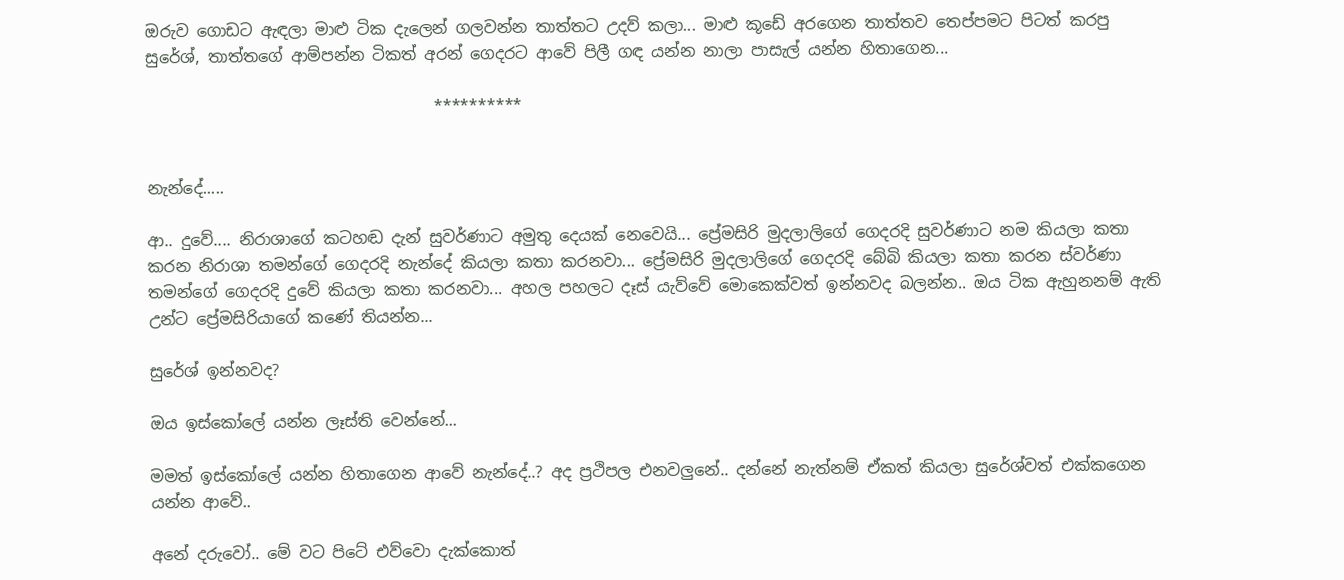ඔරුව ගොඩට ඇඳලා මාළු ටික දැලෙන් ගලවන්න තාත්තට උදව් කලා... මාළු කූඩේ අරගෙන තාත්තව තෙප්පමට පිටත් කරපු සුරේශ්, තාත්තගේ ආම්පන්න ටිකත් අරන් ගෙදරට ආවේ පිලී ගඳ යන්න නාලා පාසැල් යන්න හිතාගෙන...

                                    **********


නැන්දේ.....

ආ.. දුවේ.... නිරාශාගේ කටහඬ දැන් සුවර්ණාට අමුතු දෙයක් නෙවෙයි... ප්‍රේමසිරි මුදලාලිගේ ගෙදරදි සුවර්ණාට නම කියලා කතා කරන නිරාශා තමන්ගේ ගෙදරදි නැන්දේ කියලා කතා කරනවා... ප්‍රේමසිරි මුදලාලිගේ ගෙදරදි බේබි කියලා කතා කරන ස්වර්ණා තමන්ගේ ගෙදරදි දුවේ කියලා කතා කරනවා... අහල පහලට දෑස් යැව්වේ මොකෙක්වත් ඉන්නවද බලන්න.. ඔය ටික ඇහුනනම් ඇති උන්ට ප්‍රේමසිරියාගේ කණේ තියන්න...

සුරේශ් ඉන්නවද?

ඔය ඉස්කෝලේ යන්න ලෑස්ති වෙන්නේ...

මමත් ඉස්කෝලේ යන්න හිතාගෙන ආවේ නැන්දේ..? අද ප්‍රථිපල එනවලුනේ.. දන්නේ නැත්නම් ඒකත් කියලා සුරේශ්වත් එක්කගෙන යන්න ආවේ..

අනේ දරුවෝ.. මේ වට පිටේ එව්වො දැක්කොත්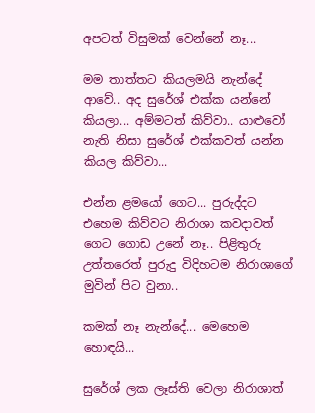අපටත් විසුමක් වෙන්නේ නෑ...

මම තාත්තට කියලමයි නැන්දේ ආවේ.. අද සුරේශ් එක්ක යන්නේ කියලා... අම්මටත් කිව්වා.. යාළුවෝ නැති නිසා සුරේශ් එක්කවත් යන්න කියල කිව්වා...

එන්න ළමයෝ ගෙට... පුරුද්දට එහෙම කිව්වට නිරාශා කවදාවත් ගෙට ගොඩ උනේ නෑ.. පිළිතුරු උත්තරෙත් පුරුදු විදිහටම නිරාශාගේ මුවින් පිට වුනා..

කමක් නෑ නැන්දේ... මෙහෙම හොඳයි...

සුරේශ් ලක ලෑස්ති වෙලා නිරාශාත්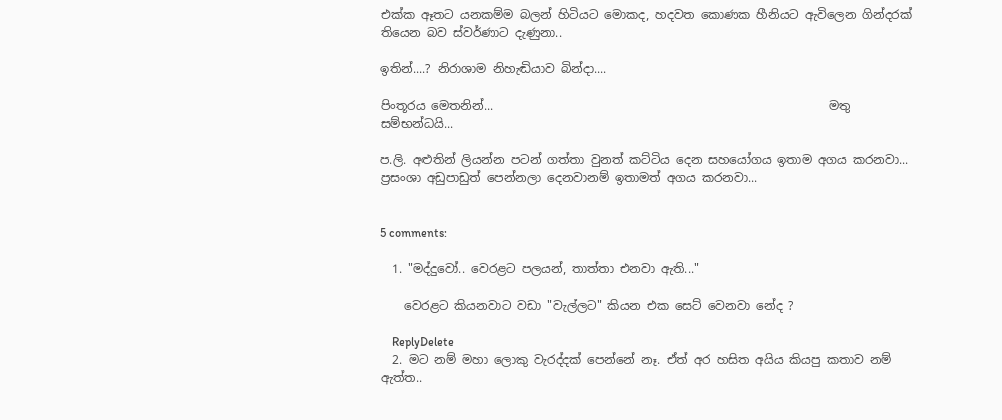එක්ක ඈතට යනකම්ම බලන් හිටියට මොකද, හදවත කොණක හීනියට ඇවිලෙන ගින්දරක් තියෙන බව ස්වර්ණාට දැණුනා..

ඉතින්....? නිරාශාම නිහැඬියාව බින්දා....

පිංතූරය මෙතනින්...                                                        මතු සම්භන්ධයි...

ප.ලි. අළුතින් ලියන්න පටන් ගත්තා වුනත් කට්ටිය දෙන සහයෝගය ඉතාම අගය කරනවා... ප්‍රසංශා අඩුපාඩුත් පෙන්නලා දෙනවානම් ඉතාමත් අගය කරනවා...


5 comments:

  1. "මද්දුවෝ.. වෙරළට පලයන්, තාත්තා එනවා ඇති..."

    වෙරළට කියනවාට වඩා "වැල්ලට" කියන එක සෙට් වෙනවා නේද ?

    ReplyDelete
  2. මට නම් මහා ලොකු වැරද්දක් පෙන්නේ නෑ. ඒත් අර හසිත අයිය කියපු කතාව නම් ඇත්ත..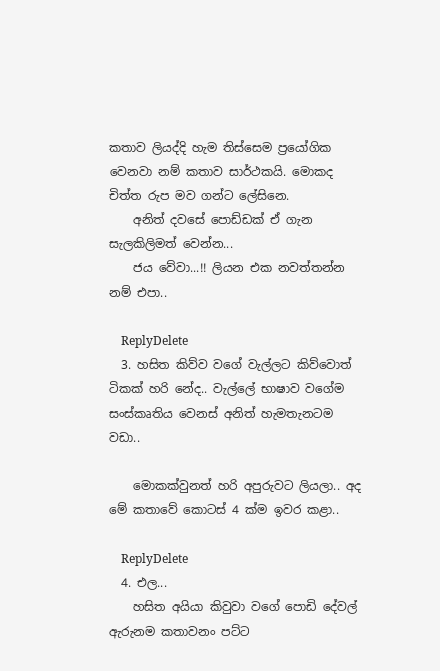කතාව ලියද්දි හැම තිස්සෙම ප්‍රයෝගික වෙනවා නම් කතාව සාර්ථකයි. මොකද චිත්ත රුප මව ගන්ට ලේසිනෙ.
    අනිත් දවසේ පොඩ්ඩක් ඒ ගැන සැලකිලිමත් වෙන්න...
    ජය වේවා...!! ලියන එක නවත්තන්න නම් එපා..

    ReplyDelete
  3. හසිත කිව්ව වගේ වැල්ලට කිව්වොත් ටිකක් හරි නේද.. වැල්ලේ භාෂාව වගේම සංස්කෘතිය වෙනස් අනිත් හැමතැනටම වඩා..

    මොකක්වුනත් හරි අපුරුවට ලියලා.. අද මේ කතාවේ කොටස් 4 ක්ම ඉවර කළා..

    ReplyDelete
  4. එල...
    හසිත අයියා කිවුවා වගේ පොඩි දේවල් ඇරුනම කතාවනං පට්ට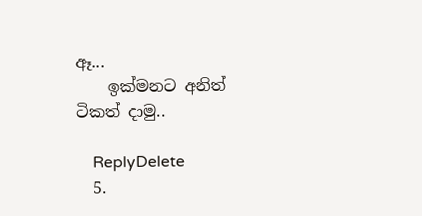ඈ...
    ඉක්මනට අනිත් ටිකත් දාමු..

    ReplyDelete
  5.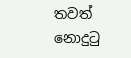තවත් නොදුටු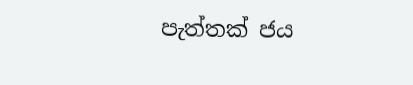පැත්තක් ජය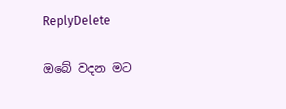ReplyDelete

ඔබේ වදන මට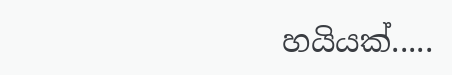හයියක්.....